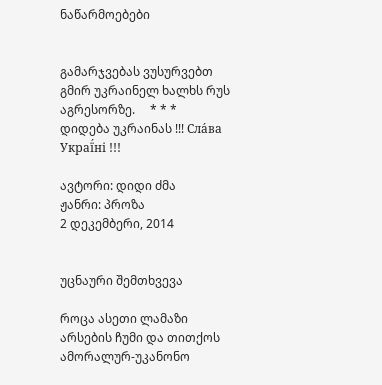ნაწარმოებები


გამარჯვებას ვუსურვებთ გმირ უკრაინელ ხალხს რუს აგრესორზე.     * * *     დიდება უკრაინას !!! Сла́ва Украї́ні !!!

ავტორი: დიდი ძმა
ჟანრი: პროზა
2 დეკემბერი, 2014


უცნაური შემთხვევა

როცა ასეთი ლამაზი არსების ჩუმი და თითქოს ამორალურ-უკანონო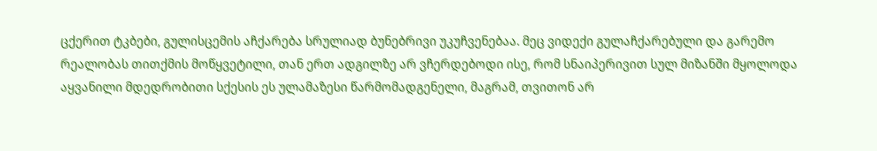ცქერით ტკბები, გულისცემის აჩქარება სრულიად ბუნებრივი უკუჩვენებაა. მეც ვიდექი გულაჩქარებული და გარემო რეალობას თითქმის მოწყვეტილი, თან ერთ ადგილზე არ ვჩერდებოდი ისე, რომ სნაიპერივით სულ მიზანში მყოლოდა აყვანილი მდედრობითი სქესის ეს ულამაზესი წარმომადგენელი, მაგრამ, თვითონ არ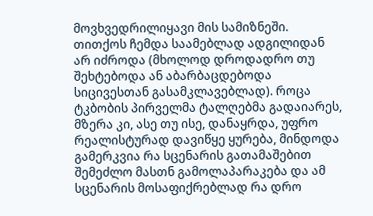მოვხვედრილიყავი მის სამიზნეში. თითქოს ჩემდა საამებლად ადგილიდან არ იძროდა (მხოლოდ დროდადრო თუ შეხტებოდა ან აბარბაცდებოდა სიცივესთან გასამკლავებლად). როცა ტკბობის პირველმა ტალღებმა გადაიარეს, მზერა კი, ასე თუ ისე, დანაყრდა, უფრო რეალისტურად დავიწყე ყურება, მინდოდა გამერკვია რა სცენარის გათამაშებით შემეძლო მასთნ გამოლაპარაკება და ამ სცენარის მოსაფიქრებლად რა დრო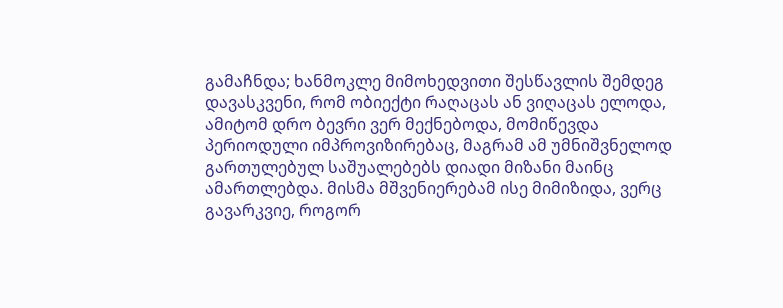გამაჩნდა; ხანმოკლე მიმოხედვითი შესწავლის შემდეგ დავასკვენი, რომ ობიექტი რაღაცას ან ვიღაცას ელოდა, ამიტომ დრო ბევრი ვერ მექნებოდა, მომიწევდა პერიოდული იმპროვიზირებაც, მაგრამ ამ უმნიშვნელოდ გართულებულ საშუალებებს დიადი მიზანი მაინც ამართლებდა. მისმა მშვენიერებამ ისე მიმიზიდა, ვერც გავარკვიე, როგორ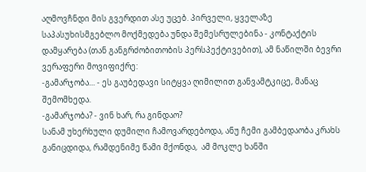აღმოვჩნდი მის გვერდით ასე უცებ. პირველი, ყველაზე საპასუხისმგებლო მოქმედება უნდა შემესრულებინა - კონტაქტის დამყარება (თან განგრძობითობის პერსპექტივებით), ამ ნაწილში ბევრი ვერაფერი მოვიფიქრე:
-გამარჯობა... - ეს გაუბედავი სიტყვა ღიმილით განვამტკიცე, მანაც შემომხედა.
-გამარჯობა? - ვინ ხარ, რა გინდაო?
სანამ უხერხული დუმილი ჩამოვარდებოდა, ანუ ჩემი გამბედაობა კრახს განიცდიდა, რამდენიმე წამი მქონდა,  ამ მოკლე ხანში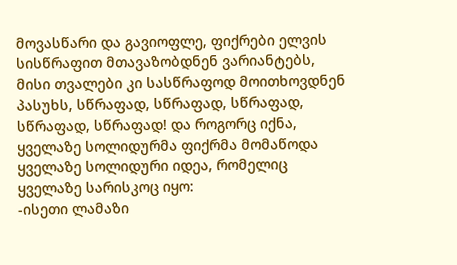მოვასწარი და გავიოფლე, ფიქრები ელვის სისწრაფით მთავაზობდნენ ვარიანტებს, მისი თვალები კი სასწრაფოდ მოითხოვდნენ პასუხს, სწრაფად, სწრაფად, სწრაფად, სწრაფად, სწრაფად! და როგორც იქნა, ყველაზე სოლიდურმა ფიქრმა მომაწოდა ყველაზე სოლიდური იდეა, რომელიც ყველაზე სარისკოც იყო:
-ისეთი ლამაზი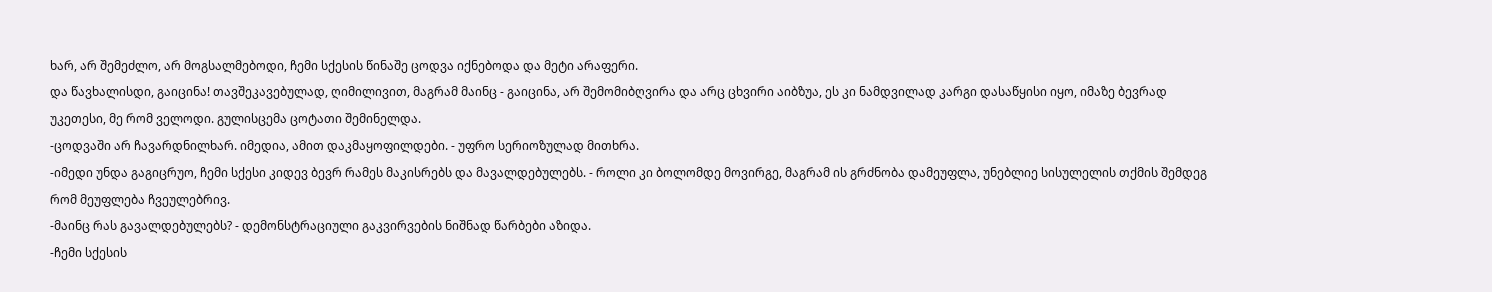ხარ, არ შემეძლო, არ მოგსალმებოდი, ჩემი სქესის წინაშე ცოდვა იქნებოდა და მეტი არაფერი.
და წავხალისდი, გაიცინა! თავშეკავებულად, ღიმილივით, მაგრამ მაინც - გაიცინა, არ შემომიბღვირა და არც ცხვირი აიბზუა, ეს კი ნამდვილად კარგი დასაწყისი იყო, იმაზე ბევრად უკეთესი, მე რომ ველოდი. გულისცემა ცოტათი შემინელდა.
-ცოდვაში არ ჩავარდნილხარ. იმედია, ამით დაკმაყოფილდები. - უფრო სერიოზულად მითხრა.
-იმედი უნდა გაგიცრუო, ჩემი სქესი კიდევ ბევრ რამეს მაკისრებს და მავალდებულებს. - როლი კი ბოლომდე მოვირგე, მაგრამ ის გრძნობა დამეუფლა, უნებლიე სისულელის თქმის შემდეგ რომ მეუფლება ჩვეულებრივ.
-მაინც რას გავალდებულებს? - დემონსტრაციული გაკვირვების ნიშნად წარბები აზიდა.
-ჩემი სქესის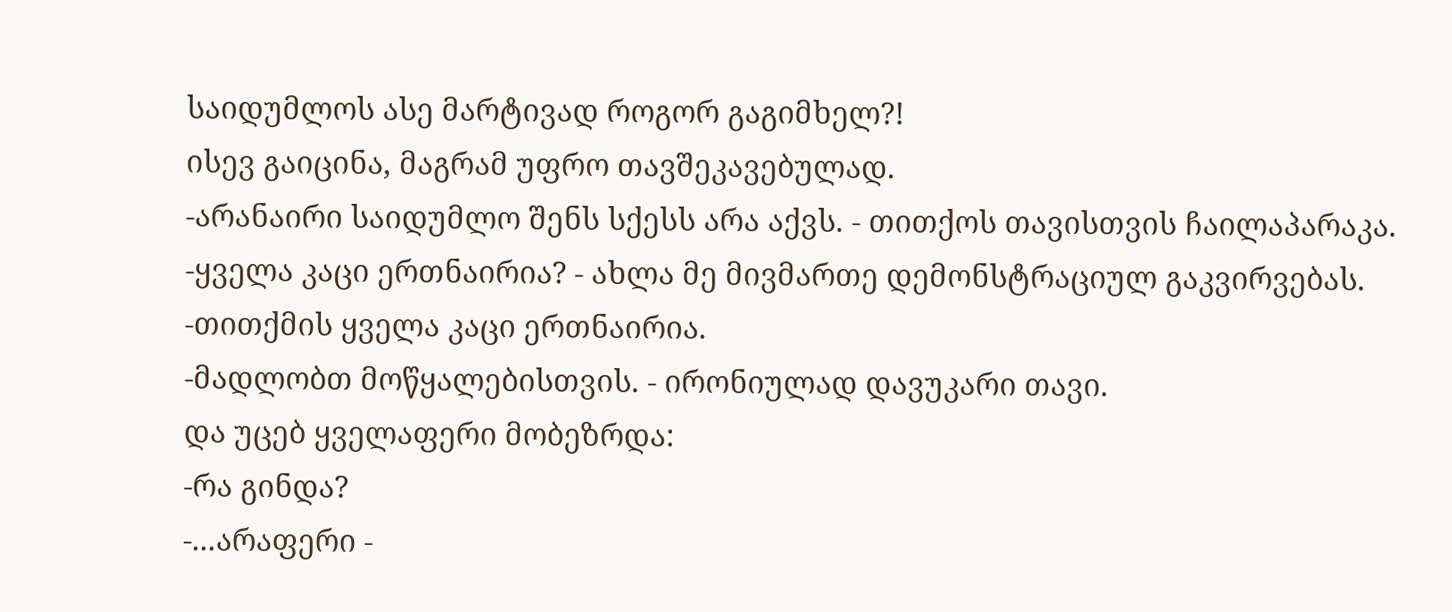საიდუმლოს ასე მარტივად როგორ გაგიმხელ?!
ისევ გაიცინა, მაგრამ უფრო თავშეკავებულად.
-არანაირი საიდუმლო შენს სქესს არა აქვს. - თითქოს თავისთვის ჩაილაპარაკა.
-ყველა კაცი ერთნაირია? - ახლა მე მივმართე დემონსტრაციულ გაკვირვებას.
-თითქმის ყველა კაცი ერთნაირია.
-მადლობთ მოწყალებისთვის. - ირონიულად დავუკარი თავი.
და უცებ ყველაფერი მობეზრდა:
-რა გინდა?
-...არაფერი -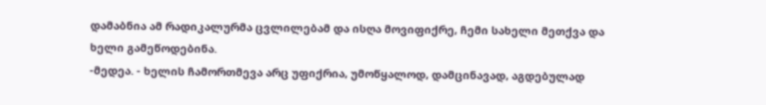დამაბნია ამ რადიკალურმა ცვლილებამ და ისღა მოვიფიქრე, ჩემი სახელი მეთქვა და ხელი გამეწოდებინა.
-მედეა. - ხელის ჩამორთმევა არც უფიქრია, უმოწყალოდ, დამცინავად, აგდებულად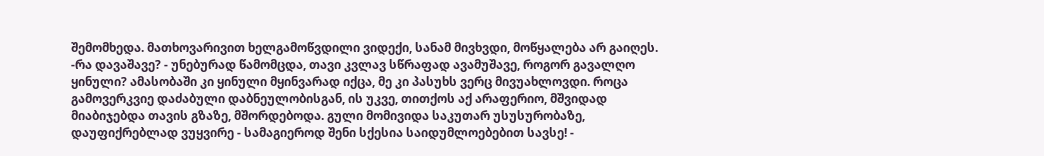შემომხედა. მათხოვარივით ხელგამოწვდილი ვიდექი, სანამ მივხვდი, მოწყალება არ გაიღეს.
-რა დავაშავე? - უნებურად წამომცდა, თავი კვლავ სწრაფად ავამუშავე, როგორ გავალღო ყინული? ამასობაში კი ყინული მყინვარად იქცა, მე კი პასუხს ვერც მივუახლოვდი. როცა გამოვერკვიე დაძაბული დაბნეულობისგან, ის უკვე, თითქოს აქ არაფერიო, მშვიდად მიაბიჯებდა თავის გზაზე, მშორდებოდა. გული მომივიდა საკუთარ უსუსურობაზე, დაუფიქრებლად ვუყვირე - სამაგიეროდ შენი სქესია საიდუმლოებებით სავსე! -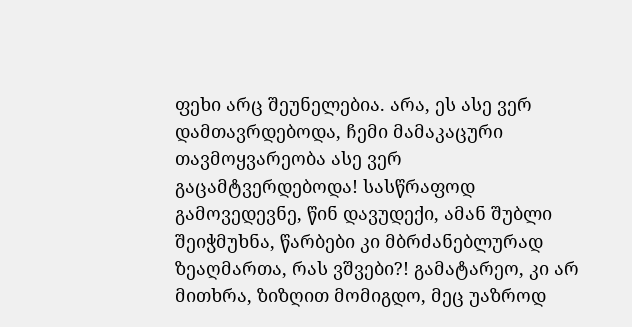ფეხი არც შეუნელებია. არა, ეს ასე ვერ დამთავრდებოდა, ჩემი მამაკაცური თავმოყვარეობა ასე ვერ გაცამტვერდებოდა! სასწრაფოდ გამოვედევნე, წინ დავუდექი, ამან შუბლი შეიჭმუხნა, წარბები კი მბრძანებლურად ზეაღმართა, რას ვშვები?! გამატარეო, კი არ მითხრა, ზიზღით მომიგდო, მეც უაზროდ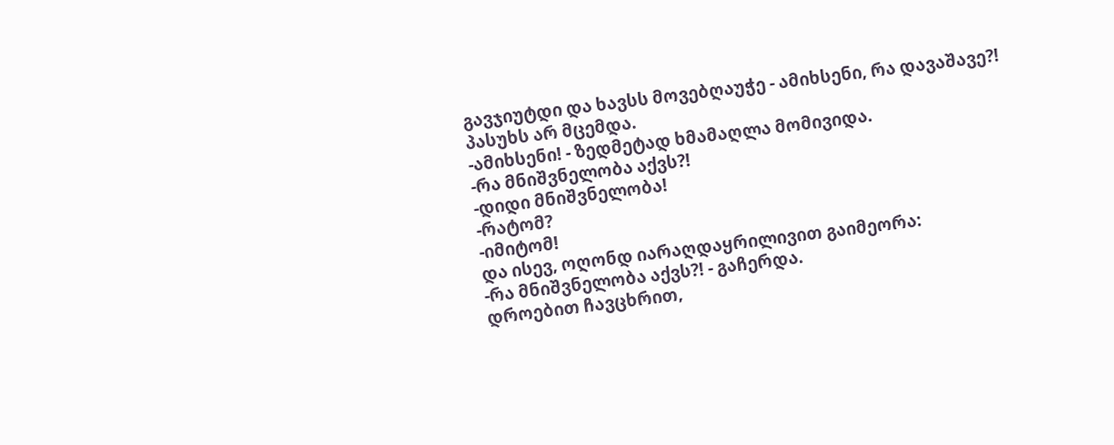გავჯიუტდი და ხავსს მოვებღაუჭე - ამიხსენი, რა დავაშავე?!
პასუხს არ მცემდა.
-ამიხსენი! - ზედმეტად ხმამაღლა მომივიდა.
-რა მნიშვნელობა აქვს?!
-დიდი მნიშვნელობა!
-რატომ?
-იმიტომ!
და ისევ, ოღონდ იარაღდაყრილივით გაიმეორა:
-რა მნიშვნელობა აქვს?! - გაჩერდა.
დროებით ჩავცხრით,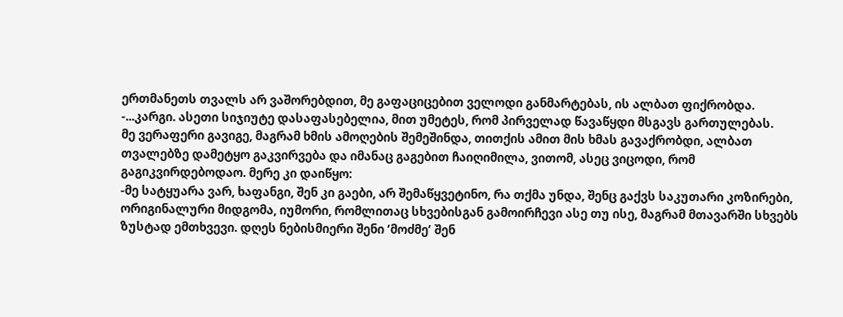ერთმანეთს თვალს არ ვაშორებდით, მე გაფაციცებით ველოდი განმარტებას, ის ალბათ ფიქრობდა.
-...კარგი. ასეთი სიჯიუტე დასაფასებელია, მით უმეტეს, რომ პირველად წავაწყდი მსგავს გართულებას.
მე ვერაფერი გავიგე, მაგრამ ხმის ამოღების შემეშინდა, თითქის ამით მის ხმას გავაქრობდი, ალბათ თვალებზე დამეტყო გაკვირვება და იმანაც გაგებით ჩაიღიმილა, ვითომ, ასეც ვიცოდი, რომ გაგიკვირდებოდაო. მერე კი დაიწყო:
-მე სატყუარა ვარ, ხაფანგი, შენ კი გაები, არ შემაწყვეტინო, რა თქმა უნდა, შენც გაქვს საკუთარი კოზირები, ორიგინალური მიდგომა, იუმორი, რომლითაც სხვებისგან გამოირჩევი ასე თუ ისე, მაგრამ მთავარში სხვებს ზუსტად ემთხვევი. დღეს ნებისმიერი შენი ‘მოძმე’ შენ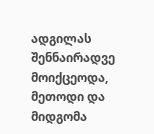ადგილას შენნაირადვე მოიქცეოდა, მეთოდი და მიდგომა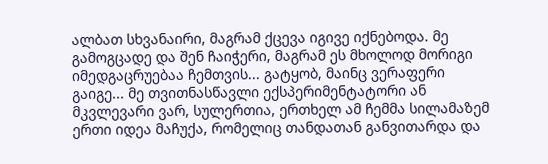ალბათ სხვანაირი, მაგრამ ქცევა იგივე იქნებოდა. მე გამოგცადე და შენ ჩაიჭერი, მაგრამ ეს მხოლოდ მორიგი იმედგაცრუებაა ჩემთვის... გატყობ, მაინც ვერაფერი გაიგე... მე თვითნასწავლი ექსპერიმენტატორი ან მკვლევარი ვარ, სულერთია, ერთხელ ამ ჩემმა სილამაზემ ერთი იდეა მაჩუქა, რომელიც თანდათან განვითარდა და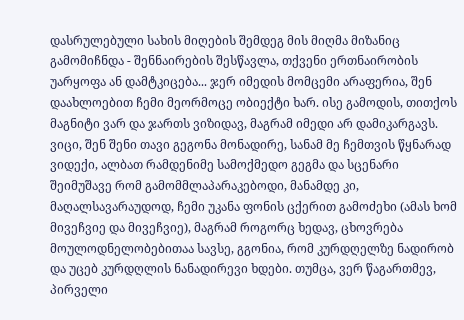დასრულებული სახის მიღების შემდეგ მის მიღმა მიზანიც გამომიჩნდა - შენნაირების შესწავლა, თქვენი ერთნაირობის უარყოფა ან დამტკიცება... ჯერ იმედის მომცემი არაფერია, შენ დაახლოებით ჩემი მეორმოცე ობიექტი ხარ. ისე გამოდის, თითქოს მაგნიტი ვარ და ჯართს ვიზიდავ, მაგრამ იმედი არ დამიკარგავს. ვიცი, შენ შენი თავი გეგონა მონადირე, სანამ მე ჩემთვის წყნარად ვიდექი, ალბათ რამდენიმე სამოქმედო გეგმა და სცენარი შეიმუშავე რომ გამომმლაპარაკებოდი, მანამდე კი, მაღალსავარაუდოდ, ჩემი უკანა ფონის ცქერით გამოძეხი (ამას ხომ მივეჩვიე და მივეჩვიე), მაგრამ როგორც ხედავ, ცხოვრება მოულოდნელობებითაა სავსე, გგონია, რომ კურდღელზე ნადირობ და უცებ კურდღლის ნანადირევი ხდები. თუმცა, ვერ წაგართმევ, პირველი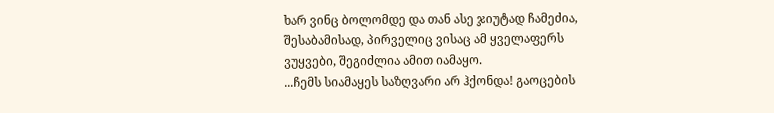ხარ ვინც ბოლომდე და თან ასე ჯიუტად ჩამეძია, შესაბამისად, პირველიც ვისაც ამ ყველაფერს ვუყვები, შეგიძლია ამით იამაყო.
...ჩემს სიამაყეს საზღვარი არ ჰქონდა! გაოცების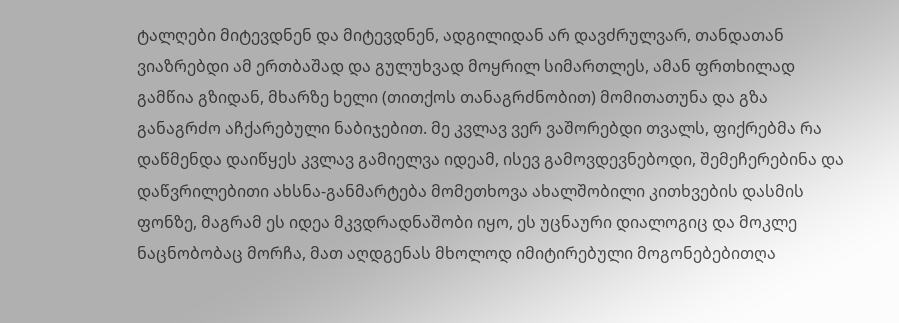ტალღები მიტევდნენ და მიტევდნენ, ადგილიდან არ დავძრულვარ, თანდათან ვიაზრებდი ამ ერთბაშად და გულუხვად მოყრილ სიმართლეს, ამან ფრთხილად გამწია გზიდან, მხარზე ხელი (თითქოს თანაგრძნობით) მომითათუნა და გზა განაგრძო აჩქარებული ნაბიჯებით. მე კვლავ ვერ ვაშორებდი თვალს, ფიქრებმა რა დაწმენდა დაიწყეს კვლავ გამიელვა იდეამ, ისევ გამოვდევნებოდი, შემეჩერებინა და დაწვრილებითი ახსნა-განმარტება მომეთხოვა ახალშობილი კითხვების დასმის ფონზე, მაგრამ ეს იდეა მკვდრადნაშობი იყო, ეს უცნაური დიალოგიც და მოკლე ნაცნობობაც მორჩა, მათ აღდგენას მხოლოდ იმიტირებული მოგონებებითღა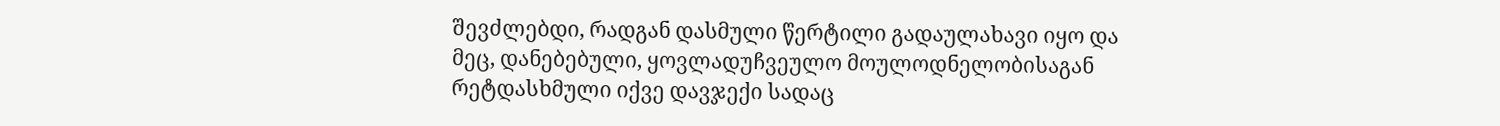შევძლებდი, რადგან დასმული წერტილი გადაულახავი იყო და მეც, დანებებული, ყოვლადუჩვეულო მოულოდნელობისაგან რეტდასხმული იქვე დავჯექი სადაც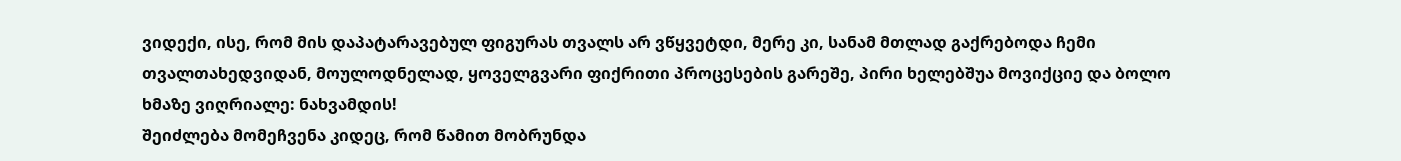ვიდექი, ისე, რომ მის დაპატარავებულ ფიგურას თვალს არ ვწყვეტდი, მერე კი, სანამ მთლად გაქრებოდა ჩემი თვალთახედვიდან, მოულოდნელად, ყოველგვარი ფიქრითი პროცესების გარეშე, პირი ხელებშუა მოვიქციე და ბოლო ხმაზე ვიღრიალე: ნახვამდის!
შეიძლება მომეჩვენა კიდეც, რომ წამით მობრუნდა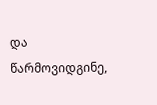და წარმოვიდგინე,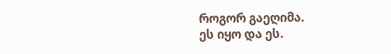როგორ გაეღიმა.
ეს იყო და ეს.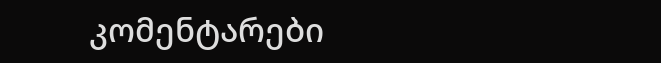კომენტარები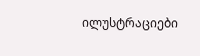ილუსტრაციები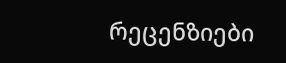რეცენზიები